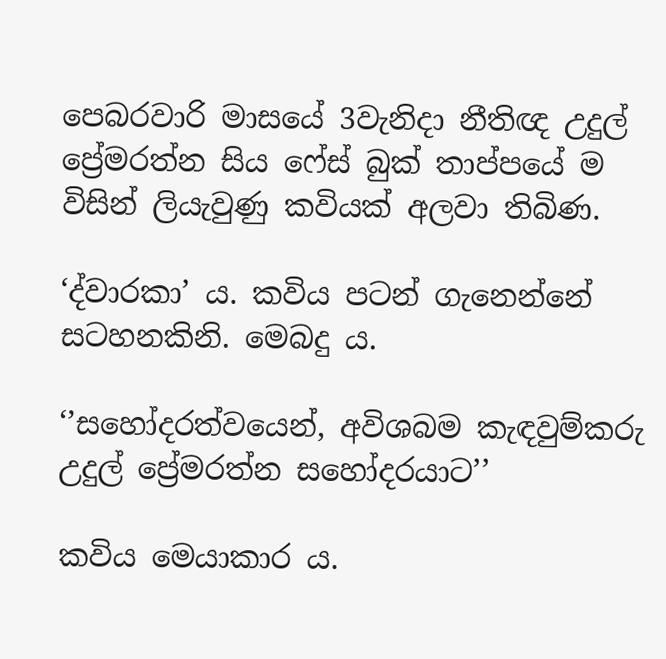පෙබරවාරි මාසයේ 3වැනිදා නීතිඥ උදුල් ප්‍රේමරත්න සිය ෆේස් බුක් තාප්පයේ ම විසින් ලියැවුණු කවියක් අලවා තිබිණ.

‘ද්වාරකා’ ය. කවිය පටන් ගැනෙන්නේ සටහනකිනි. මෙබදු ය.

‘’සහෝදරත්වයෙන්, අවිශබම කැඳවුම්කරු උදුල් ප්‍රේමරත්න සහෝදරයාට’’

කවිය මෙයාකාර ය.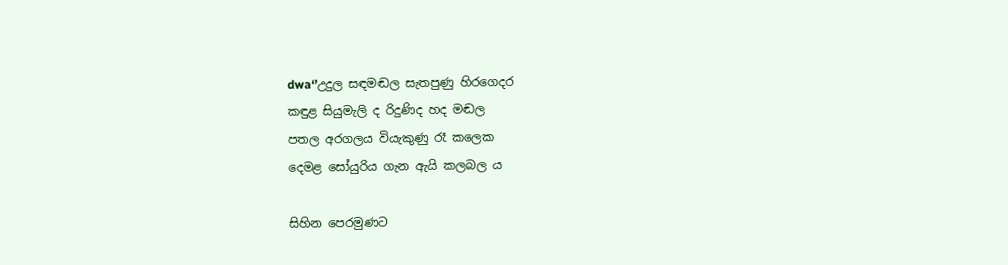dwa‘’උදුල සඳමඬල සැතපුණු හිරගෙදර
කඳුළ සියුමැලි ද රිදුණිද හද මඬල
පතල අරගලය වියැකුණු රෑ කලෙක
දෙමළ සෝයුරිය ගැන ඇයි කලබල ය

සිහින පෙරමුණට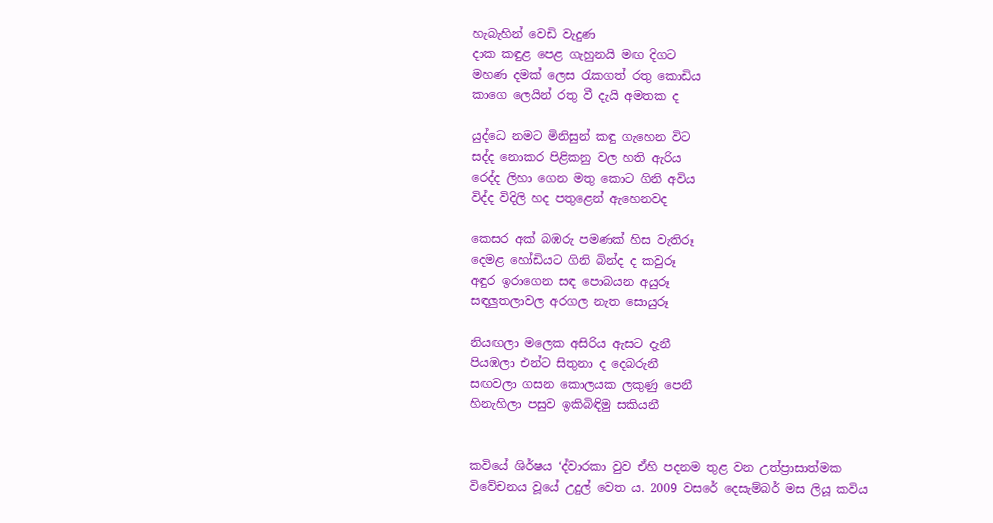හැබැහින් වෙඩි වැදුණ
දාක කඳුළ පෙළ ගැහුනයි මඟ දිගට
මහණ දමක් ලෙස රැකගත් රතු කොඩිය
කාගෙ ලෙයින් රතු වී දැයි අමතක ද

යුද්ධෙ නමට මිනිසුන් කඳු ගැහෙන විට
සද්ද නොකර පිළිකනු වල හති ඇරිය
රෙද්ද ලිහා ගෙන මතු කොට ගිනි අවිය
විද්ද විදිලි හද පතුළෙන් ඇහෙනවද

කෙසර අක් බඹරු පමණක් හිස වැතිරූ
දෙමළ හෝඩියට ගිනි බින්ද ද කවුරූ
අඳුර ඉරාගෙන සඳ පොබයන අයුරූ
සඳලුතලාවල අරගල නැත සොයුරූ

නියඟලා මලෙක අසිරිය ඇසට දැනී
පියඹලා එන්ට සිතුනා ද දෙබරුනී
සඟවලා ගසන කොලයක ලකුණු පෙනී
හිනැහිලා පසුව ඉකිබිඳිමු සකියනී


කවියේ ශිර්ෂය ‘ද්වාරකා වුව ඒහි පදනම තුළ වන උත්ප්‍රාසාත්මක විවේචනය වූයේ උදුල් වෙත ය. 2009 වසරේ දෙසැම්බර් මස ලියූ කවිය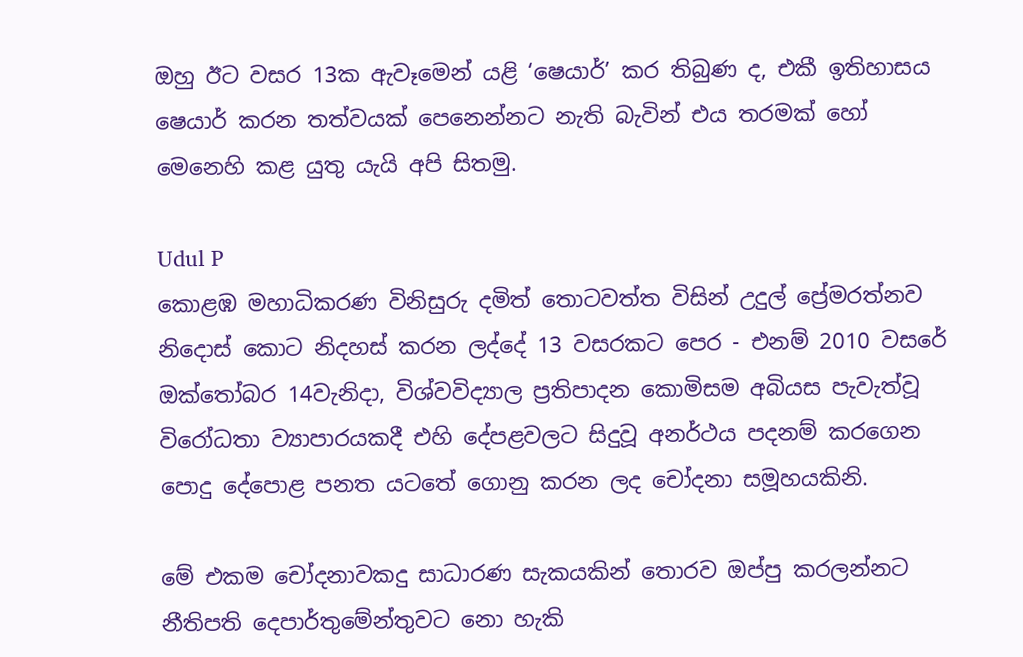ඔහු ඊට වසර 13ක ඇවෑමෙන් යළි ‘ෂෙයාර්’ කර තිබුණ ද, එකී ඉතිහාසය ෂෙයාර් කරන තත්වයක් පෙනෙන්නට නැති බැවින් එය තරමක් හෝ මෙනෙහි කළ යුතු යැයි අපි සිතමු.

Udul P
කොළඹ මහාධිකරණ විනිසුරු දමිත් තොටවත්ත විසින් උදුල් ප්‍රේමරත්නව නිදොස් කොට නිදහස් කරන ලද්දේ 13 වසරකට පෙර - එනම් 2010 වසරේ ඔක්තෝබර 14වැනිදා, විශ්වවිද්‍යාල ප්‍රතිපාදන කොමිසම අබියස පැවැත්වූ විරෝධතා ව්‍යාපාරයකදී එහි දේපළවලට සිදුවූ අනර්ථය පදනම් කරගෙන පොදු දේපොළ පනත යටතේ ගොනු කරන ලද චෝදනා සමූහයකිනි.

මේ එකම චෝදනාවකදු සාධාරණ සැකයකින් තොරව ඔප්පු කරලන්නට නීතිපති දෙපාර්තුමේන්තුවට නො හැකි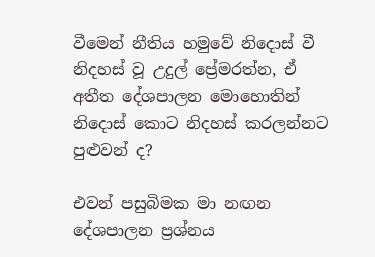වීමෙන් නීතිය හමුවේ නිදොස් වී නිදහස් වූ උදුල් ප්‍රේමරත්න, ඒ අතීත දේශපාලන මොහොතින් නිදොස් කොට නිදහස් කරලන්නට පුළුවන් ද?

එවන් පසුබිමක මා නඟන දේශපාලන ප්‍රශ්නය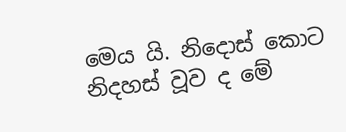මෙය යි. නිදොස් කොට නිදහස් වූව ද මේ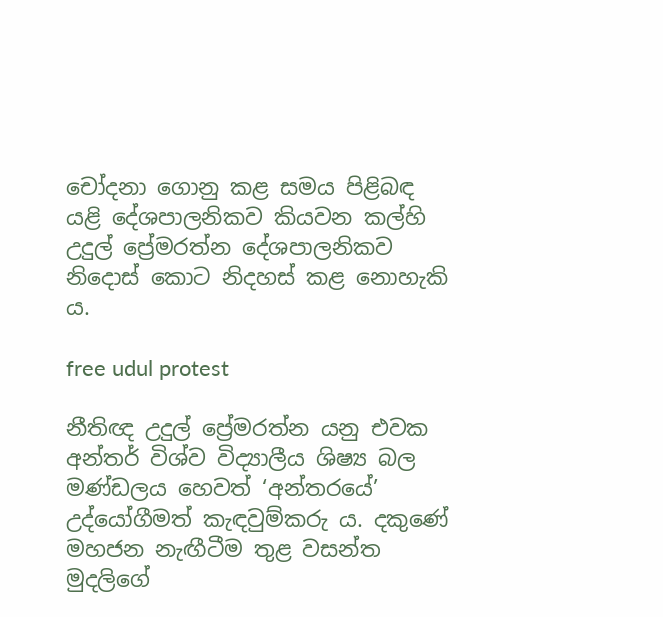චෝදනා ගොනු කළ සමය පිළිබඳ යළි දේශපාලනිකව කියවන කල්හි උදුල් ප්‍රේමරත්න දේශපාලනිකව නිදොස් කොට නිදහස් කළ නොහැකි ය.

free udul protest

නීතිඥ උදුල් ප්‍රේමරත්න යනු එවක අන්තර් විශ්ව විද්‍යාලීය ශිෂ්‍ය බල මණ්ඩලය හෙවත් ‘අන්තරයේ’ උද්යෝගීමත් කැඳවුම්කරු ය. දකුණේ මහජන නැඟීටීම තුළ වසන්ත මුදලිගේ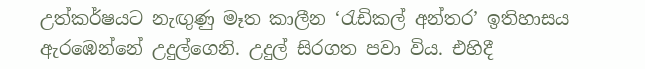උත්කර්ෂයට නැඟුණු මෑත කාලීන ‘රැඩිකල් අන්තර’ ඉතිහාසය ඇරඹෙන්නේ උදුල්ගෙනි. උදුල් සිරගත පවා විය. එහිදී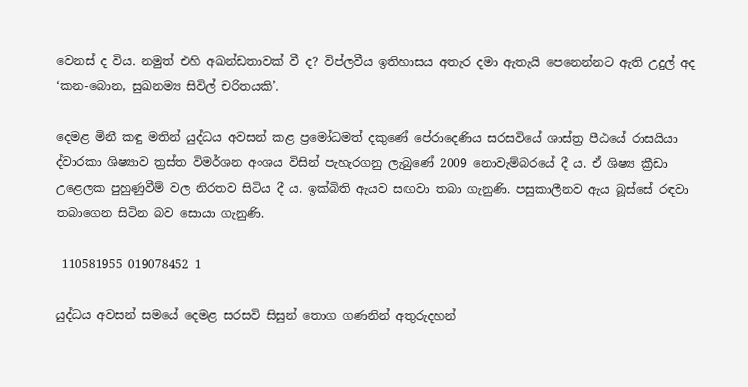වෙනස් ද විය. නමුත් එහි අඛන්ඩතාවක් වී ද? විප්ලවීය ඉතිහාසය අතැර දමා ඇතැයි පෙනෙන්නට ඇති උදුල් අද ‘කන-බොන, සුඛනම්‍ය සිවිල් චරිතයකි’.

දෙමළ මිනී කඳු මතින් යුද්ධය අවසන් කළ ප්‍රමෝධමත් දකුණේ පේරාදෙණිය සරසවියේ ශාස්ත්‍ර පීඨයේ රාසයියා ද්වාරකා ශිෂ්‍යාව ත්‍රස්ත විමර්ශන අංශය විසින් පැහැරගනු ලැබුණේ 2009 නොවැම්බරයේ දී ය. ඒ ශිෂ්‍ය ක්‍රීඩා උළෙලක පුහුණුවීම් වල නිරතව සිටිය දී ය. ඉක්බිති ඇයව සඟවා තබා ගැනුණි. පසුකාලීනව ඇය බූස්සේ රඳවා තබාගෙන සිටින බව සොයා ගැනුණි.

 110581955 019078452 1

යුද්ධය අවසන් සමයේ දෙමළ සරසවි සිසුන් තොග ගණනින් අතුරුදහන්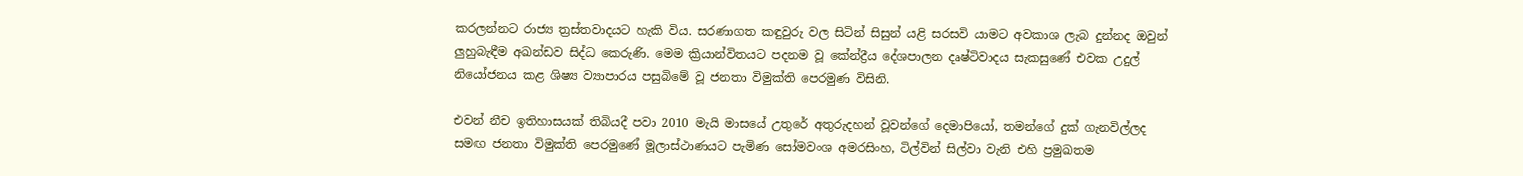කරලන්නට රාජ්‍ය ත්‍රස්තවාදයට හැකි විය. සරණාගත කඳුවුරු වල සිටින් සිසුන් යළි සරසවි යාමට අවකාශ ලැබ දුන්නද ඔවුන් ලුහුබැඳීම අඛන්ඩව සිද්ධ කෙරුණි. මෙම ක්‍රියාන්විතයට පදනම වූ කේන්ද්‍රීය දේශපාලන දෘෂ්ටිවාදය සැකසුණේ එවක උදුල්  නියෝජනය කළ ශිෂ්‍ය ව්‍යාපාරය පසුබිමේ වූ ජනතා විමුක්ති පෙරමුණ විසිනි.

එවන් නීච ඉතිහාසයක් තිබියදී පවා 2010 මැයි මාසයේ උතුරේ අතුරුදහන් වූවන්ගේ දෙමාපියෝ, තමන්ගේ දුක් ගැනවිල්ලද සමඟ ජනතා විමුක්ති පෙරමුණේ මූලාස්ථාණයට පැමිණ සෝමවංශ අමරසිංහ, ටිල්වින් සිල්වා වැනි එහි ප්‍රමුඛතම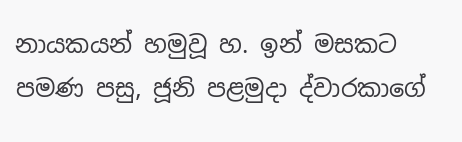නායකයන් හමුවූ හ. ඉන් මසකට පමණ පසු, ජූනි පළමුදා ද්වාරකාගේ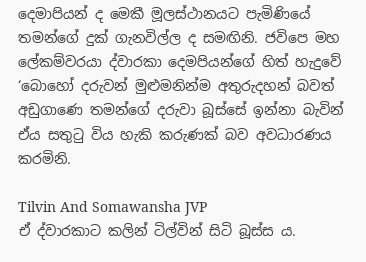දෙමාපියන් ද මෙකී මූලස්ථානයට පැමිණියේ තමන්ගේ දුක් ගැනවිල්ල ද සමඟිනි. ජවිපෙ මහ ලේකම්වරයා ද්වාරකා දෙමපියන්ගේ හිත් හැදුවේ ‘බොහෝ දරුවන් මුළුමනින්ම අතුරුදහන් බවත් අඩුගාණෙ තමන්ගේ දරුවා බූස්සේ ඉන්නා බැවින් ඒය සතුටු විය හැකි කරුණක් බව අවධාරණය කරමිනි.

Tilvin And Somawansha JVP
ඒ ද්වාරකාට කලින් ටිල්වින් සිටි බූස්ස ය.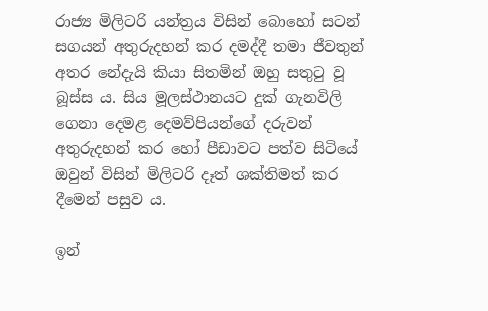රාජ්‍ය මිලිටරි යන්ත්‍රය විසින් බොහෝ සටන් සගයන් අතුරුදහන් කර දමද්දී තමා ජීවතුන් අතර නේදැයි කියා සිතමින් ඔහු සතුටු වූ බූස්ස ය. සිය මූලස්ථානයට දුක් ගැනවිලි ගෙනා දෙමළ දෙමව්පියන්ගේ දරුවන් අතුරුදහන් කර හෝ පීඩාවට පත්ව සිටියේ ඔවුන් විසින් මිලිටරි දෑත් ශක්තිමත් කර දීමෙන් පසුව ය.

ඉන්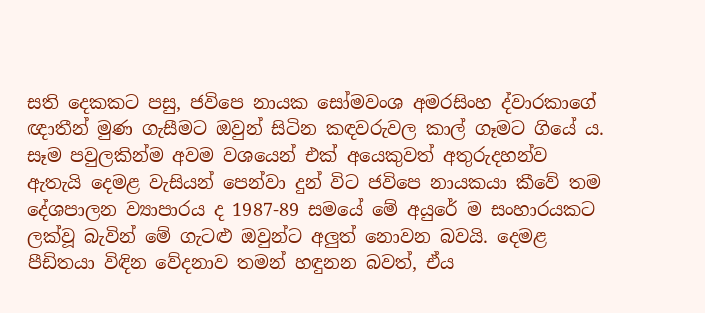සති දෙකකට පසු, ජවිපෙ නායක සෝමවංශ අමරසිංහ ද්වාරකාගේ ඥාතීන් මුණ ගැසීමට ඔවුන් සිටින කඳවරුවල කාල් ගෑමට ගියේ ය. සෑම පවුලකින්ම අවම වශයෙන් එක් අයෙකුවත් අතුරුදහන්ව ඇතැයි දෙමළ වැසියන් පෙන්වා දුන් විට ජවිපෙ නායකයා කීවේ තම දේශපාලන ව්‍යාපාරය ද 1987-89 සමයේ මේ අයුරේ ම සංහාරයකට ලක්වූ බැවින් මේ ගැටළු ඔවුන්ට අලුත් නොවන බවයි. දෙමළ පීඩිතයා විඳින වේදනාව තමන් හඳුනන බවත්, ඒය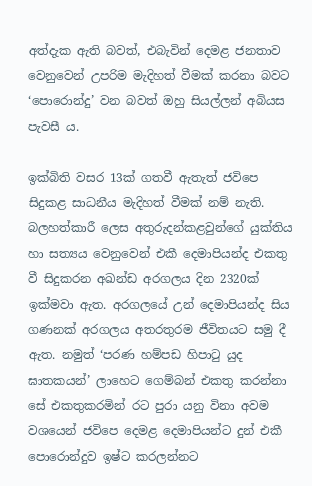අත්දැක ඇති බවත්, එබැවින් දෙමළ ජනතාව වෙනුවෙන් උපරිම මැදිහත් වීමක් කරනා බවට ‘පොරොන්දු’ වන බවත් ඔහු සියල්ලන් අබියස පැවසී ය.

ඉක්බිති වසර 13ක් ගතවී ඇතැත් ජවිපෙ සිදුකළ සාධනීය මැදිහත් වීමක් නම් නැති. බලහත්කාරී ලෙස අතුරුදන්කළවුන්ගේ යුක්තිය හා සත්‍යය වෙනුවෙන් එකී දෙමාපියන්ද එකතු වී සිදුකරන අඛන්ඩ අරගලය දින 2320ක් ඉක්මවා ඇත. අරගලයේ උන් දෙමාපියන්ද සිය ගණනක් අරගලය අතරතුරම ජීවිතයට සමු දී ඇත. නමුත් ‘පරණ හම්පඩ හිපාටු යුද ඝාතකයන්’ ලාහෙට ගෙම්බන් එකතු කරන්නා සේ එකතුකරමින් රට පුරා යනු විනා අවම වශයෙන් ජවිපෙ දෙමළ දෙමාපියන්ට දුන් එකී පොරොන්දුව ඉෂ්ට කරලන්නට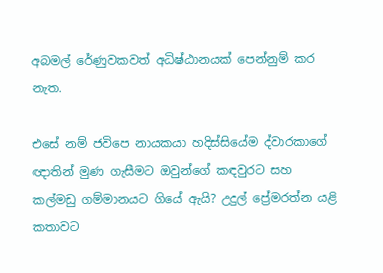අබමල් රේණුවකවත් අධිෂ්ඨානයක් පෙන්නුම් කර නැත.

එසේ නම් ජවිපෙ නායකයා හදිස්සියේම ද්වාරකාගේ ඥාතින් මුණ ගැසීමට ඔවුන්ගේ කඳවුරට සහ කල්මඩු ගම්මානයට ගියේ ඇයි? උදුල් ප්‍රේමරත්න යළි කතාවට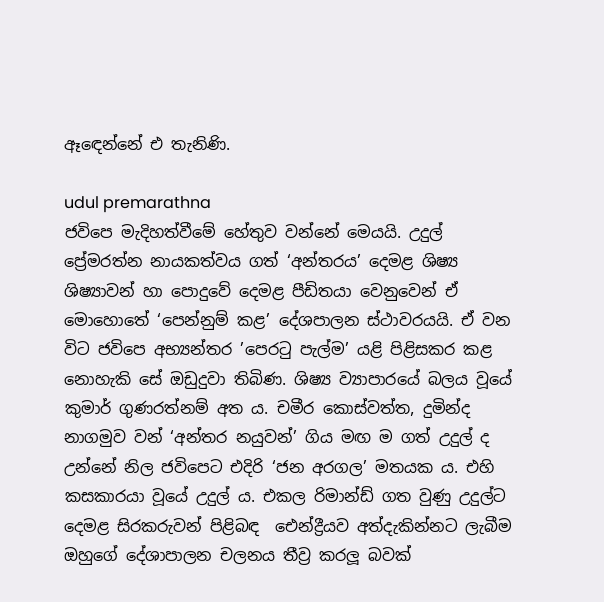ඈඳෙන්නේ එ තැනිණි.

udul premarathna
ජවිපෙ මැදිහත්වීමේ හේතුව වන්නේ මෙයයි. උදුල් ප්‍රේමරත්න නායකත්වය ගත් ‘අන්තරය’ දෙමළ ශිෂ්‍ය ශිෂ්‍යාවන් හා පොදුවේ දෙමළ පීඩිතයා වෙනුවෙන් ඒ මොහොතේ ‘පෙන්නුම් කළ’ දේශපාලන ස්ථාවරයයි. ඒ වන විට ජවිපෙ අභ්‍යන්තර ‍’පෙරටු පැල්ම’ යළි පිළිසකර කළ නොහැකි සේ ඔඩුදුවා තිබිණ. ශිෂ්‍ය ව්‍යාපාරයේ බලය වූයේ කුමාර් ගුණරත්නම් අත ය. චමීර කොස්වත්ත, දුමින්ද නාගමුව වන් ‘අන්තර නයුවන්’ ගිය මඟ ම ගත් උදුල් ද උන්නේ නිල ජවිපෙට එදිරි ‘ජන අරගල’ මතයක ය. එහි කසකාරයා වූයේ උදුල් ය. එකල රිමාන්ඩ් ගත වුණු උදුල්ට දෙමළ සිරකරුවන් පිළිබඳ ‌ ඓන්ද්‍රීයව අත්දැකින්නට ලැබීම ඔහුගේ දේශාපාලන චලනය තීව්‍ර කරලූ බවක්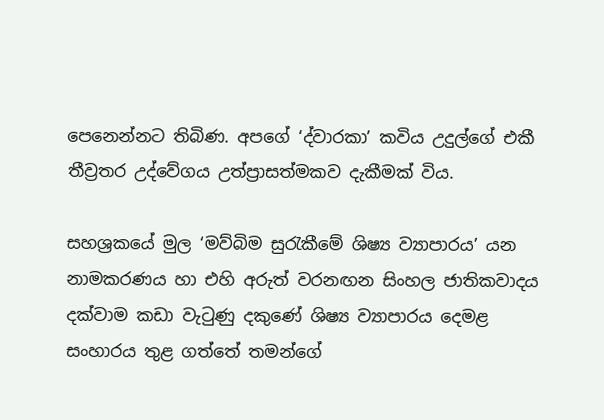පෙනෙන්නට තිබිණ. අපගේ ‘ද්වාරකා’ කවිය උදුල්ගේ එකී තීව්‍රතර උද්වේගය උත්ප්‍රාසත්මකව දැකීමක් විය.

සහශ්‍රකයේ මුල ‘මව්බිම සුරැකීමේ ශිෂ්‍ය ව්‍යාපාරය’ යන නාමකරණය හා එහි අරුත් වරනඟන සිංහල ජාතිකවාදය දක්වාම කඩා වැටුණු දකුණේ ශිෂ්‍ය ව්‍යාපාරය දෙමළ සංහාරය තුළ ගත්තේ තමන්ගේ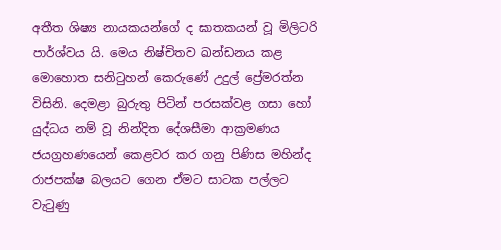අතීත ශිෂ්‍ය නායකයන්ගේ ද ඝාතකයන් වූ මිලිටරි පාර්ශ්වය යි. මෙය නිෂ්චිතව ඛන්ඩනය කළ මොහොත සනිටුහන් කෙරුණේ උදුල් ප්‍රේමරත්න විසිනි. දෙමළා බුරුතු පිටින් පරසක්වළ ගසා හෝ යුද්ධය නම් වූ නින්දිත දේශසීමා ආක්‍රමණය ජයග්‍රහණයෙන් කෙළවර කර ගනු පිණිස මහින්ද රාජපක්ෂ බලයට ගෙන ඒමට සාටක පල්ලට වැටුණු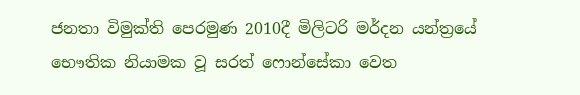ජනතා විමුක්ති පෙරමුණ 2010දී මිලිටරි මර්දන යන්ත්‍රයේ භෞතික නියාමක වූ සරත් ෆොන්සේකා වෙත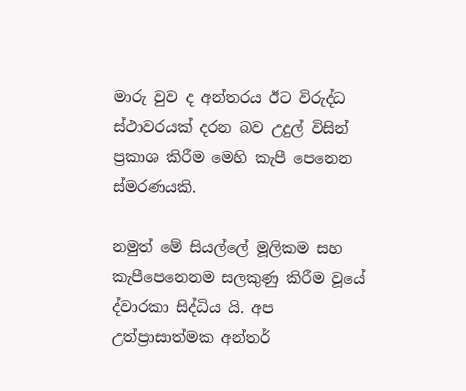මාරු වුව ද අන්තරය ඊට විරුද්ධ ස්ථාවරයක් දරන බව උදුල් විසින් ප්‍රකාශ කිරීම මෙහි කැපී පෙනෙන ස්මරණයකි.

නමුත් මේ සියල්ලේ මූලිකම සහ කැපීපෙනෙනම සලකුණු කිරීම වූයේ ද්වාරකා සිද්ධිය යි. අප උත්ප්‍රාසාත්මක අන්තර්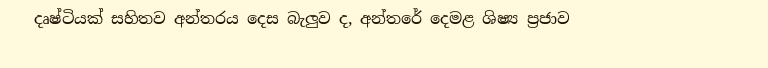දෘෂ්ටියක් සහිතව අන්තරය දෙස බැලුව ද, අන්තරේ දෙමළ ශිෂ්‍ය ප්‍රජාව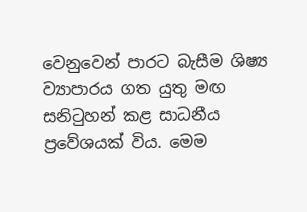වෙනුවෙන් පාරට බැසීම ශිෂ්‍ය ව්‍යාපාරය ගත යුතු මඟ සනිටුහන් කළ සාධනීය ප්‍රවේශයක් විය. මෙම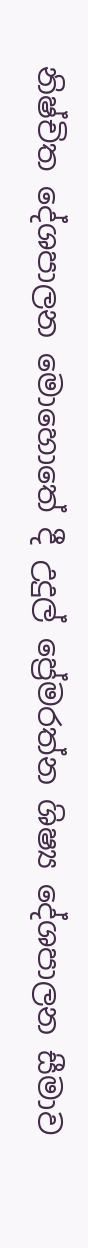නිෂ්චිත දේශපාලන මොහොතේ දී උදුල් ප්‍රේමරත්න ශිෂ්‍ය දේශපාලන සීමාව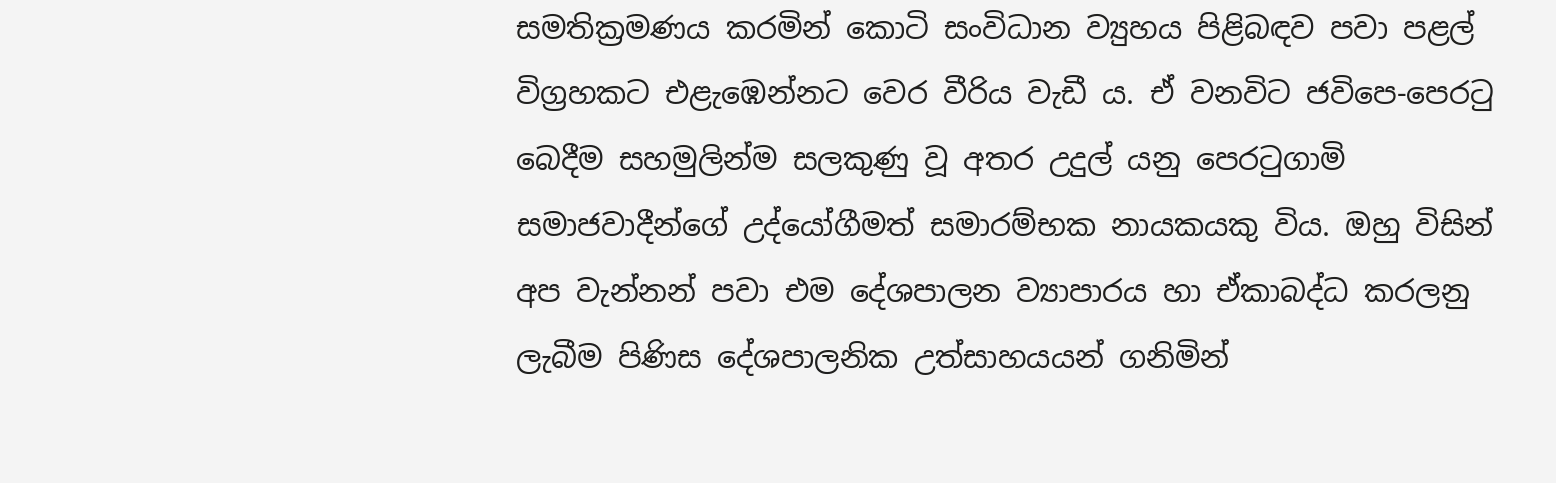සමතික්‍රමණය කරමින් කොටි සංවිධාන ව්‍යුහය පිළිබඳව පවා පළල් විග්‍රහකට එළැඹෙන්නට වෙර වීරිය වැඩී ය. ඒ වනවිට ජවිපෙ-පෙරටු බෙදීම සහමුලින්ම සලකුණු වූ අතර උදුල් යනු පෙරටුගාමි සමාජවාදීන්ගේ උද්යෝගීමත් සමාරම්භක නායකයකු විය. ඔහු විසින් අප වැන්නන් පවා එම දේශපාලන ව්‍යාපාරය හා ඒකාබද්ධ කරලනු ලැබීම පිණිස දේශපාලනික උත්සාහයයන් ගනිමින්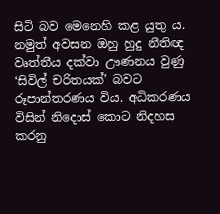සිටි බව මෙනෙහි කළ යුතු ය. නමුත් අවසන ඔහු හුදු නීතිඥ වෘත්තීය දක්වා ඌණනය වුණු ‘සිවිල් චරිතයක්’ බවට රූපාන්තරණය විය. අධිකරණය විසින් නිදොස් කොට නිදහස කරනු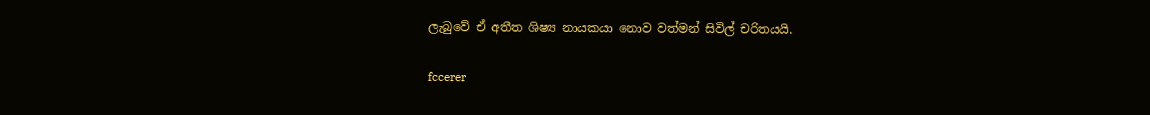ලැබුවේ ඒ අතීත ශිෂ්‍ය නායකයා නොව වත්මන් සිවිල් චරිතයයි.

fccerer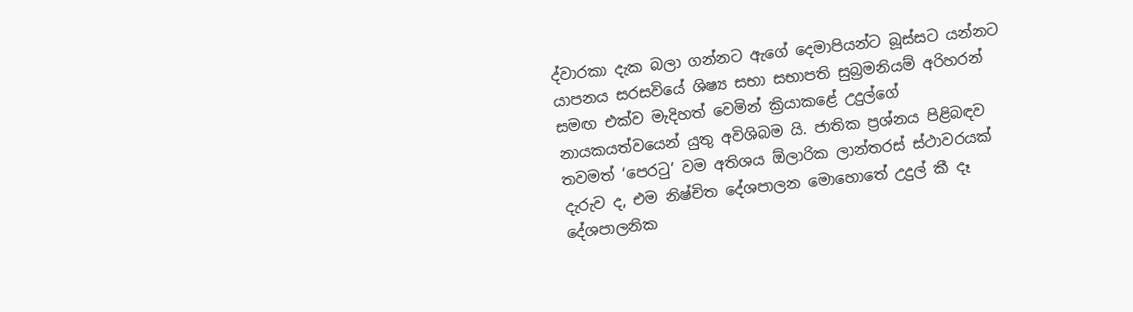ද්වාරකා දැක බලා ගන්නට ඇගේ දෙමාපියන්ට බූස්සට යන්නට යාපනය සරසවියේ ශිෂ්‍ය සභා සභාපති සුබ්‍රමනියම් අරිහරන් සමඟ එක්ව මැදිහත් වෙමින් ක්‍රියාකළේ උදුල්ගේ නායකයත්වයෙන් යුතු අවිශිබම යි. ජාතික ප්‍රශ්නය පිළිබඳව තවමත් ‘පෙරටු’ වම අතිශය ඕලාරික ලාන්තරස් ස්ථාවරයක් දැරුව ද, එම නිෂ්චිත දේශපාලන මොහොතේ උදුල් කී දෑ දේශපාලනික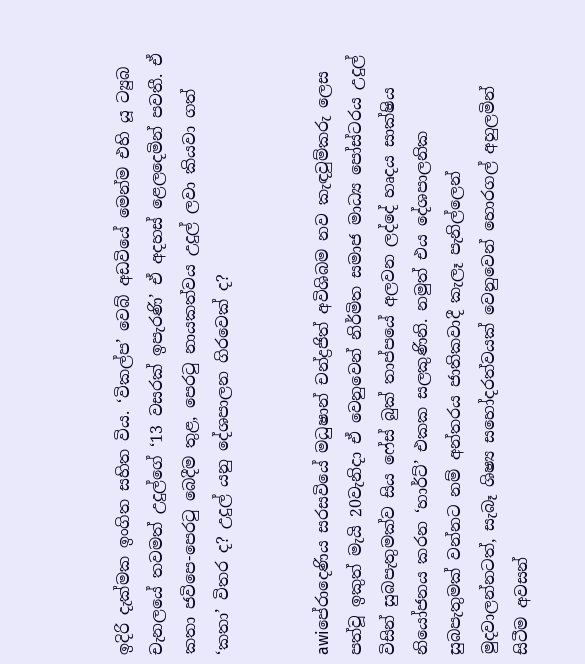ඉදිරි දැක්මක ඉංගිත සහිත විය. ‘විකල්ප’ වෙබ් අඩවියේ මෙන්ම එහි යූ ට්‍යුබ චැනලයේ තවමත් උදුල්ගේ ‘13 වසරක් ඉපැරණි’ ඒ අදහස් ළෙලදෙමින් පවතී. ඒ කතා ජවිපෙ-පෙරටු බෙදීම තුළ, පෙරටු නායකත්වය උදුල් ලවා කියවා ගත් ‘කතා’ විතර ද? උදුල් යනු දේශපාලන ගිරවෙක් ද?


awiපේරාදෙණිය සරසවියේ මධුෂාන් චන්ද්‍රජිත් අවිශිබම නව කැඳවුම්කරු ලෙස පත්වූ ඉකුත් මැයි 20වැනිදා ඒ වෙනුවෙන් නිර්මිත සමාජ මාධ්‍ය පෝස්ටරය උදුල් විසින් සුබපැතුමක්ව සිය ෆේස් බුක් තාප්පයේ අලවන ලද්දේ හෘදය සාක්ෂිය නියෝජනය කරන ‘හාර්ට්’ එකක සලකුණිනි. නමුත් එය දේශපාලනික සුබපැතුමක් වන්නට නම් අන්තරය ජාතිකවාදී කැලෑ පැනිල්ලෙන් මුදවාලන්නටත්, සැබෑ ශිෂ්‍ය සහෝදරත්වයක් වෙනුවෙන් හොරගල් අහුලමින් සිටීම අවසන්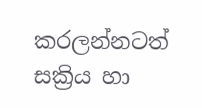කරලන්නටත් සක්‍රිය හා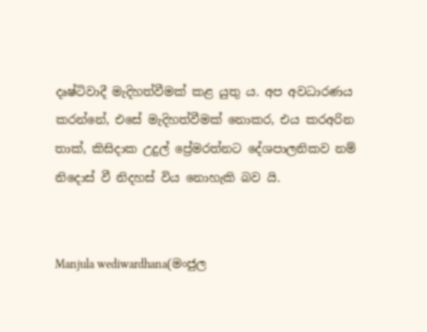දෘෂ්ටිවාදී මැදිහත්වීමක් කළ යුතු ය. අප අවධාරණය කරන්නේ, එසේ මැදිහත්වීමක් නොකර, එය කරඅරින තාක්, කිසිදාක උදුල් ප්‍රේමරත්නට දේශපාලනිකව නම් නිදොස් වී නිදහස් විය නොහැකි බව යි.


Manjula wediwardhana(මංජුල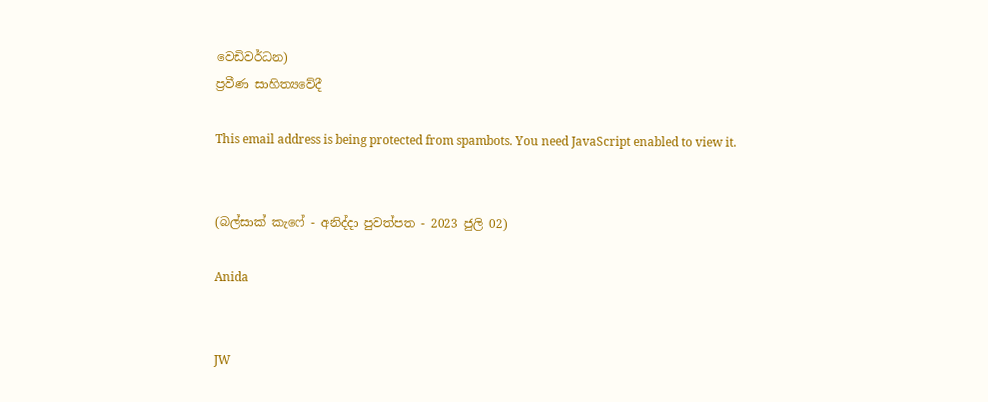වෙඩිවර්ධන)
ප්‍රවීණ සාහිත්‍යවේදී

This email address is being protected from spambots. You need JavaScript enabled to view it.


(බල්සාක් කැෆේ - අනිද්දා පුවත්පත - 2023 ජුලි 02)

Anida


JW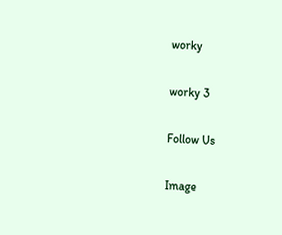worky

worky 3

Follow Us

Image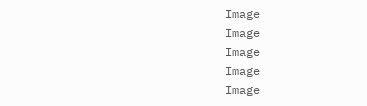Image
Image
Image
Image
Image